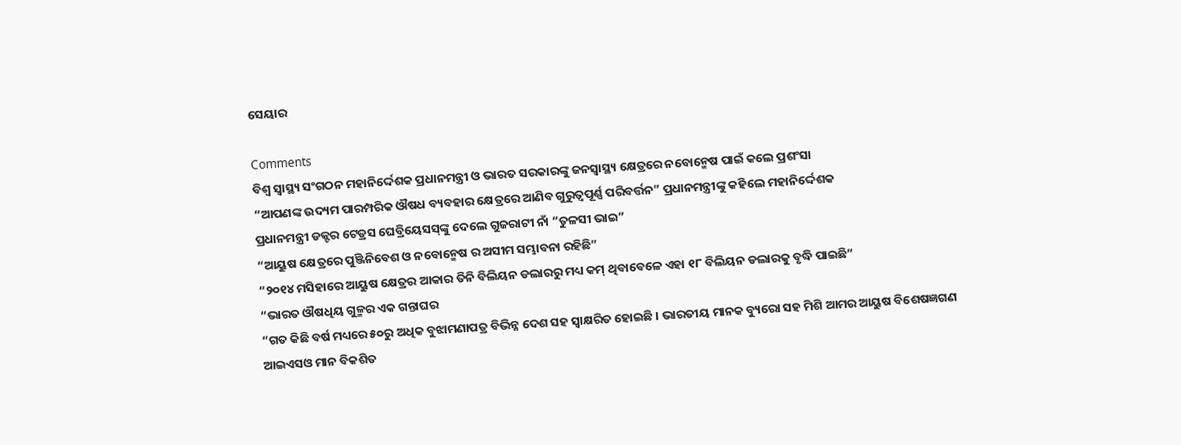ସେୟାର

Comments
ବିଶ୍ୱ ସ୍ୱାସ୍ଥ୍ୟ ସଂଗଠନ ମହାନିର୍ଦ୍ଦେଶକ ପ୍ରଧାନମନ୍ତ୍ରୀ ଓ ଭାରତ ସରକାରଙ୍କୁ ଜନସ୍ୱାସ୍ଥ୍ୟ କ୍ଷେତ୍ରରେ ନବୋନ୍ମେଷ ପାଇଁ କଲେ ପ୍ରଶଂସା
“ଆପଣଙ୍କ ଉଦ୍ୟମ ପାରମ୍ପରିକ ଔଷଧ ବ୍ୟବହାର କ୍ଷେତ୍ରରେ ଆଣିବ ଗୁରୁତ୍ୱପୂର୍ଣ୍ଣ ପରିବର୍ତ୍ତନ” ପ୍ରଧାନମନ୍ତ୍ରୀଙ୍କୁ କହିଲେ ମହାନିର୍ଦ୍ଦେଶକ
ପ୍ରଧାନମନ୍ତ୍ରୀ ଡକ୍ଟର ଟେଡ୍ରସ ଘେବ୍ରିୟେସସ୍‌ଙ୍କୁ ଦେଲେ ଗୁଜରାଟୀ ନାଁ “ତୁଳସୀ ଭାଇ”
“ଆୟୁଷ କ୍ଷେତ୍ରରେ ପୁଞ୍ଜିନିବେଶ ଓ ନବୋନ୍ମେଷ ର ଅସୀମ ସମ୍ଭାବନା ରହିଛି”
“୨୦୧୪ ମସିହାରେ ଆୟୁଷ କ୍ଷେତ୍ରର ଆକାର ତିନି ବିଲିୟନ ଡଲାରରୁ ମଧ୍ୟ କମ୍ ଥିବାବେଳେ ଏହା ୧୮ ବିଲିୟନ ଡଲାରକୁ ବୃଦ୍ଧି ପାଇଛି”
“ଭାରତ ଔଷଧିୟ ଗୁଳ୍ମର ଏକ ଗନ୍ତାଘର
“ଗତ କିଛି ବର୍ଷ ମଧ୍ୟରେ ୫୦ରୁ ଅଧିକ ବୁଝାମଣାପତ୍ର ବିଭିନ୍ନ ଦେଶ ସହ ସ୍ୱାକ୍ଷରିତ ହୋଇଛି । ଭାରତୀୟ ମାନକ ବ୍ୟୁରୋ ସହ ମିଶି ଆମର ଆୟୁଷ ବିଶେଷଜ୍ଞଗଣ
ଆଇଏସଓ ମାନ ବିକଶିତ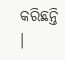କରିଛନ୍ତି ।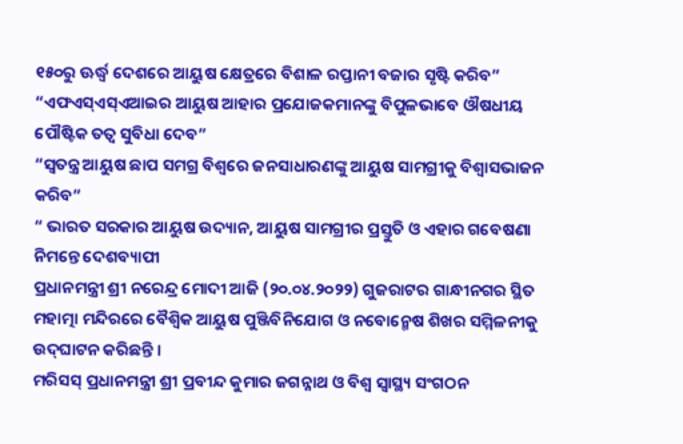୧୫୦ରୁ ଊର୍ଦ୍ଧ୍ୱ ଦେଶରେ ଆୟୁଷ କ୍ଷେତ୍ରରେ ବିଶାଳ ରପ୍ତାନୀ ବଜାର ସୃଷ୍ଟି କରିବ”
“ଏଫଏସ୍‌ଏସ୍‌ଏଆଇର ଆୟୁଷ ଆହାର ପ୍ରଯୋଜକମାନଙ୍କୁ ବିପୁଳଭାବେ ଔଷଧୀୟ ପୌଷ୍ଟିକ ତତ୍ୱ ସୁବିଧା ଦେବ”
“ସ୍ୱତନ୍ତ୍ର ଆୟୁଷ ଛାପ ସମଗ୍ର ବିଶ୍ୱରେ ଜନସାଧାରଣଙ୍କୁ ଆୟୁଷ ସାମଗ୍ରୀକୁ ବିଶ୍ୱାସଭାଜନ କରିବ”
“ ଭାରତ ସରକାର ଆୟୁଷ ଉଦ୍ୟାନ, ଆୟୁଷ ସାମଗ୍ରୀର ପ୍ରସ୍ତୁତି ଓ ଏହାର ଗବେଷଣା ନିମନ୍ତେ ଦେଶବ୍ୟାପୀ
ପ୍ରଧାନମନ୍ତ୍ରୀ ଶ୍ରୀ ନରେନ୍ଦ୍ର ମୋଦୀ ଆଜି (୨୦.୦୪.୨୦୨୨) ଗୁଜରାଟର ଗାନ୍ଧୀନଗର ସ୍ଥିତ ମହାତ୍ମା ମନ୍ଦିରରେ ବୈଶ୍ୱିକ ଆୟୁଷ ପୁଞ୍ଜିବିନିଯୋଗ ଓ ନବୋନ୍ମେଷ ଶିଖର ସମ୍ମିଳନୀକୁ ଉଦ୍‌ଘାଟନ କରିଛନ୍ତି ।
ମରିସସ୍ ପ୍ରଧାନମନ୍ତ୍ରୀ ଶ୍ରୀ ପ୍ରବୀନ୍ଦ କୁମାର ଜଗନ୍ନାଥ ଓ ବିଶ୍ୱ ସ୍ୱାସ୍ଥ୍ୟ ସଂଗଠନ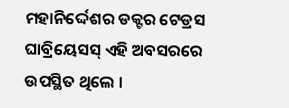ମହାନିର୍ଦ୍ଦେଶର ଡକ୍ଟର ଟେଡ୍ରସ ଘାବ୍ରିୟେସସ୍ ଏହି ଅବସରରେ ଉପସ୍ଥିତ ଥିଲେ ।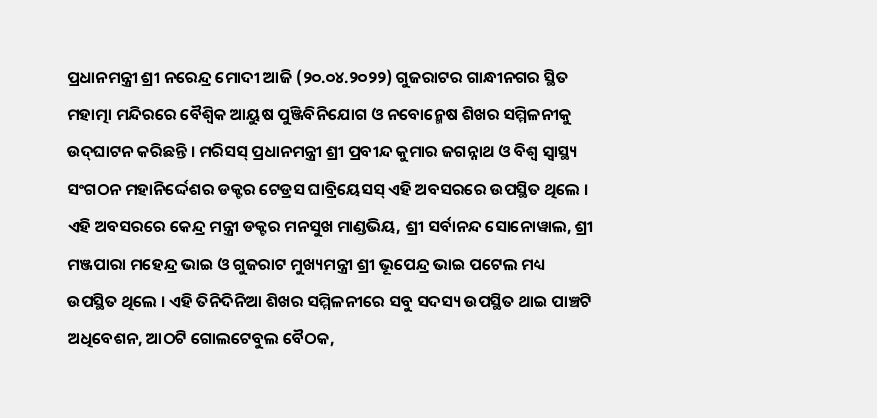ପ୍ରଧାନମନ୍ତ୍ରୀ ଶ୍ରୀ ନରେନ୍ଦ୍ର ମୋଦୀ ଆଜି (୨୦.୦୪.୨୦୨୨) ଗୁଜରାଟର ଗାନ୍ଧୀନଗର ସ୍ଥିତ ମହାତ୍ମା ମନ୍ଦିରରେ ବୈଶ୍ୱିକ ଆୟୁଷ ପୁଞ୍ଜିବିନିଯୋଗ ଓ ନବୋନ୍ମେଷ ଶିଖର ସମ୍ମିଳନୀକୁ ଉଦ୍‌ଘାଟନ କରିଛନ୍ତି । ମରିସସ୍ ପ୍ରଧାନମନ୍ତ୍ରୀ ଶ୍ରୀ ପ୍ରବୀନ୍ଦ କୁମାର ଜଗନ୍ନାଥ ଓ ବିଶ୍ୱ ସ୍ୱାସ୍ଥ୍ୟ ସଂଗଠନ ମହାନିର୍ଦ୍ଦେଶର ଡକ୍ଟର ଟେଡ୍ରସ ଘାବ୍ରିୟେସସ୍ ଏହି ଅବସରରେ ଉପସ୍ଥିତ ଥିଲେ । ଏହି ଅବସରରେ କେନ୍ଦ୍ର ମନ୍ତ୍ରୀ ଡକ୍ଟର ମନସୁଖ ମାଣ୍ଡଭିୟ, ଶ୍ରୀ ସର୍ବାନନ୍ଦ ସୋନୋୱାଲ, ଶ୍ରୀ ମଞ୍ଜପାରା ମହେନ୍ଦ୍ର ଭାଇ ଓ ଗୁଜରାଟ ମୁଖ୍ୟମନ୍ତ୍ରୀ ଶ୍ରୀ ଭୂପେନ୍ଦ୍ର ଭାଇ ପଟେଲ ମଧ୍ୟ ଉପସ୍ଥିତ ଥିଲେ । ଏହି ତିନିଦିନିଆ ଶିଖର ସମ୍ମିଳନୀରେ ସବୁ ସଦସ୍ୟ ଉପସ୍ଥିତ ଥାଇ ପାଞ୍ଚଟି ଅଧିବେଶନ, ଆଠଟି ଗୋଲଟେବୁଲ ବୈଠକ,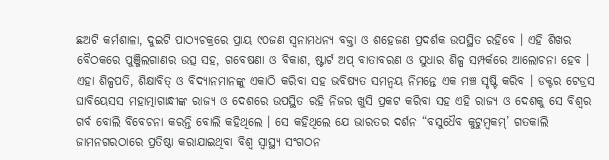ଛଅଟି କର୍ମଶାଳା, ଦୁଇଟି ପାଠ୍ୟଚକ୍ରରେ ପ୍ରାୟ ୯୦ଜଣ ସ୍ୱନାମଧନ୍ୟ ବକ୍ତା ଓ ଶହେଜଣ ପ୍ରଦର୍ଶକ ଉପସ୍ଥିତ ରହିବେ । ଏହି ଶିଖର ବୈଠକରେ ପୁଞ୍ଜିଲଗାଣର ଉତ୍ସ ସହ, ଗବେଷଣା ଓ ବିକାଶ, ଷ୍ଟାର୍ଟ ଅପ୍ ବାତାବରଣ ଓ ସୁଧାର ଶିଳ୍ପ ସମ୍ପର୍କରେ ଆଲୋଚନା ହେବ । ଏହା ଶିଳ୍ପପତି, ଶିକ୍ଷାବିତ୍ ଓ ବିଦ୍ୟାନମାନଙ୍କୁ ଏକାଠି କରିବା ସହ ଭବିଷ୍ୟତ ସମନ୍ୱୟ ନିମନ୍ତେ ଏକ ମଞ୍ଚ ସୃଷ୍ଟି କରିବ । ଡକ୍ଟର ଟେଡ୍ରସ ଘାବିୟେସସ ମହାତ୍ମାଗାନ୍ଧୀଙ୍କ ରାଜ୍ୟ ଓ ଦେଶରେ ଉପସ୍ଥିତ ରହି ନିଜର ଖୁସି ପ୍ରକଟ କରିବା ସହ ଏହି ରାଜ୍ୟ ଓ ଦେଶକୁ ସେ ବିଶ୍ୱର ଗର୍ବ ବୋଲି ବିବେଚନା କରନ୍ତି ବୋଲି କହିଥିଲେ । ସେ କହିଥିଲେ ଯେ ଭାରତର ଦର୍ଶନ “ବସୁଧୈବ କୁଟୁମ୍ବକମ୍‌’ ଗତକାଲି ଜାମନଗରଠାରେ ପ୍ରତିଷ୍ଠା କରାଯାଇଥିବା ବିଶ୍ୱ ସ୍ୱାସ୍ଥ୍ୟ ସଂଗଠନ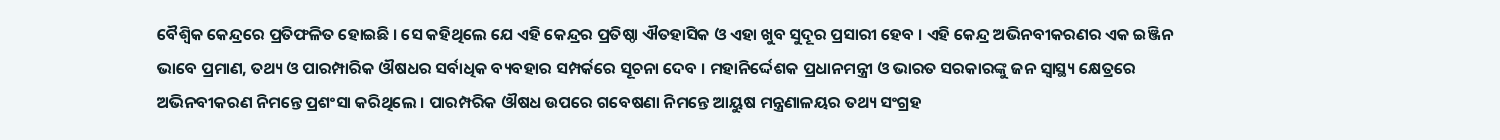ବୈଶ୍ୱିକ କେନ୍ଦ୍ରରେ ପ୍ରତିଫଳିତ ହୋଇଛି । ସେ କହିଥିଲେ ଯେ ଏହି କେନ୍ଦ୍ରର ପ୍ରତିଷ୍ଠା ଐତହାସିକ ଓ ଏହା ଖୁବ ସୁଦୂର ପ୍ରସାରୀ ହେବ । ଏହି କେନ୍ଦ୍ର ଅଭିନବୀକରଣର ଏକ ଇଞ୍ଜିନ ଭାବେ ପ୍ରମାଣ, ତଥ୍ୟ ଓ ପାରମ୍ପାରିକ ଔଷଧର ସର୍ବାଧିକ ବ୍ୟବହାର ସମ୍ପର୍କରେ ସୂଚନା ଦେବ । ମହାନିର୍ଦ୍ଦେଶକ ପ୍ରଧାନମନ୍ତ୍ରୀ ଓ ଭାରତ ସରକାରଙ୍କୁ ଜନ ସ୍ୱାସ୍ଥ୍ୟ କ୍ଷେତ୍ରରେ ଅଭିନବୀକରଣ ନିମନ୍ତେ ପ୍ରଶଂସା କରିଥିଲେ । ପାରମ୍ପରିକ ଔଷଧ ଉପରେ ଗବେଷଣା ନିମନ୍ତେ ଆୟୁଷ ମନ୍ତ୍ରଣାଳୟର ତଥ୍ୟ ସଂଗ୍ରହ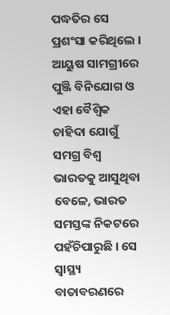ପଦ୍ଧତିର ସେ ପ୍ରଶଂସା କରିଥିଲେ । ଆୟୁଷ ସାମଗ୍ରୀରେ ପୁଞ୍ଜି ବିନିଯୋଗ ଓ ଏହା ବୈଶ୍ୱିକ ଚାହିଦା ଯୋଗୁଁ ସମଗ୍ର ବିଶ୍ୱ ଭାରତକୁ ଆସୁଥିବା ବେଳେ, ଭାରତ ସମସ୍ତଙ୍କ ନିକଟରେ ପହଁଚିପାରୁଛି । ସେ ସ୍ୱାସ୍ଥ୍ୟ ବାତାବରଣରେ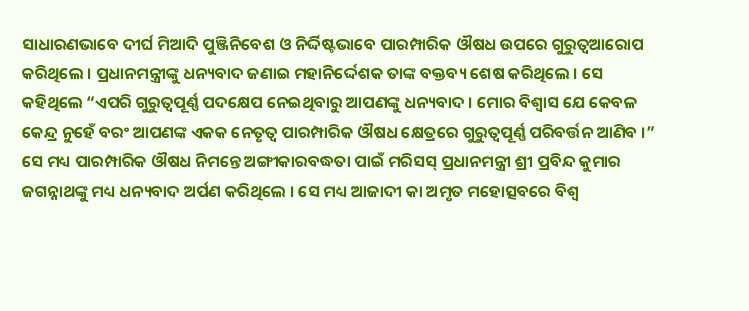ସାଧାରଣଭାବେ ଦୀର୍ଘ ମିଆଦି ପୁଞ୍ଜିନିବେଶ ଓ ନିର୍ଦ୍ଦିଷ୍ଟଭାବେ ପାରମ୍ପାରିକ ଔଷଧ ଉପରେ ଗୁରୁତ୍ୱଆରୋପ କରିଥିଲେ । ପ୍ରଧାନମନ୍ତ୍ରୀଙ୍କୁ ଧନ୍ୟବାଦ ଜଣାଇ ମହାନିର୍ଦ୍ଦେଶକ ତାଙ୍କ ବକ୍ତବ୍ୟ ଶେଷ କରିଥିଲେ । ସେ କହିଥିଲେ “ଏପରି ଗୁରୁତ୍ୱପୂର୍ଣ୍ଣ ପଦକ୍ଷେପ ନେଇଥିବାରୁ ଆପଣଙ୍କୁ ଧନ୍ୟବାଦ । ମୋର ବିଶ୍ୱାସ ଯେ କେବଳ କେନ୍ଦ୍ର ନୁହେଁ ବରଂ ଆପଣଙ୍କ ଏକକ ନେତୃତ୍ୱ ପାରମ୍ପାରିକ ଔଷଧ କ୍ଷେତ୍ରରେ ଗୁରୁତ୍ୱପୂର୍ଣ୍ଣ ପରିବର୍ତ୍ତନ ଆଣିବ ।” ସେ ମଧ୍ୟ ପାରମ୍ପାରିକ ଔଷଧ ନିମନ୍ତେ ଅଙ୍ଗୀକାରବଦ୍ଧତା ପାଇଁ ମରିସସ୍ ପ୍ରଧାନମନ୍ତ୍ରୀ ଶ୍ରୀ ପ୍ରବିନ୍ଦ କୁମାର ଜଗନ୍ନାଥଙ୍କୁ ମଧ୍ୟ ଧନ୍ୟବାଦ ଅର୍ପଣ କରିଥିଲେ । ସେ ମଧ୍ୟ ଆଜାଦୀ କା ଅମୃତ ମହୋତ୍ସବରେ ବିଶ୍ୱ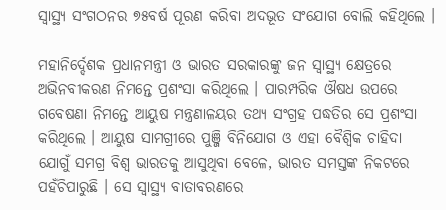ସ୍ୱାସ୍ଥ୍ୟ ସଂଗଠନର ୭୫ବର୍ଷ ପୂରଣ କରିବା ଅଦଭୂତ ସଂଯୋଗ ବୋଲି କହିଥିଲେ ।

ମହାନିର୍ଦ୍ଦେଶକ ପ୍ରଧାନମନ୍ତ୍ରୀ ଓ ଭାରତ ସରକାରଙ୍କୁ ଜନ ସ୍ୱାସ୍ଥ୍ୟ କ୍ଷେତ୍ରରେ ଅଭିନବୀକରଣ ନିମନ୍ତେ ପ୍ରଶଂସା କରିଥିଲେ । ପାରମ୍ପରିକ ଔଷଧ ଉପରେ ଗବେଷଣା ନିମନ୍ତେ ଆୟୁଷ ମନ୍ତ୍ରଣାଳୟର ତଥ୍ୟ ସଂଗ୍ରହ ପଦ୍ଧତିର ସେ ପ୍ରଶଂସା କରିଥିଲେ । ଆୟୁଷ ସାମଗ୍ରୀରେ ପୁଞ୍ଜି ବିନିଯୋଗ ଓ ଏହା ବୈଶ୍ୱିକ ଚାହିଦା ଯୋଗୁଁ ସମଗ୍ର ବିଶ୍ୱ ଭାରତକୁ ଆସୁଥିବା ବେଳେ, ଭାରତ ସମସ୍ତଙ୍କ ନିକଟରେ ପହଁଚିପାରୁଛି । ସେ ସ୍ୱାସ୍ଥ୍ୟ ବାତାବରଣରେ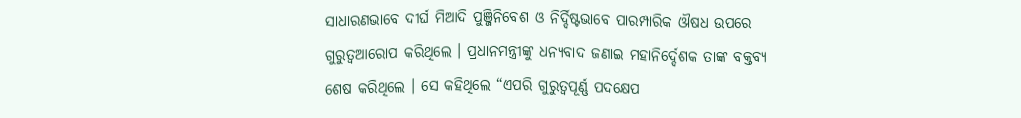ସାଧାରଣଭାବେ ଦୀର୍ଘ ମିଆଦି ପୁଞ୍ଜିନିବେଶ ଓ ନିର୍ଦ୍ଦିଷ୍ଟଭାବେ ପାରମ୍ପାରିକ ଔଷଧ ଉପରେ ଗୁରୁତ୍ୱଆରୋପ କରିଥିଲେ । ପ୍ରଧାନମନ୍ତ୍ରୀଙ୍କୁ ଧନ୍ୟବାଦ ଜଣାଇ ମହାନିର୍ଦ୍ଦେଶକ ତାଙ୍କ ବକ୍ତବ୍ୟ ଶେଷ କରିଥିଲେ । ସେ କହିଥିଲେ “ଏପରି ଗୁରୁତ୍ୱପୂର୍ଣ୍ଣ ପଦକ୍ଷେପ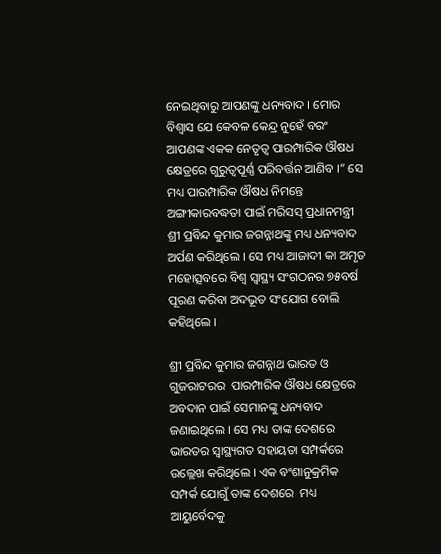ନେଇଥିବାରୁ ଆପଣଙ୍କୁ ଧନ୍ୟବାଦ । ମୋର ବିଶ୍ୱାସ ଯେ କେବଳ କେନ୍ଦ୍ର ନୁହେଁ ବରଂ ଆପଣଙ୍କ ଏକକ ନେତୃତ୍ୱ ପାରମ୍ପାରିକ ଔଷଧ କ୍ଷେତ୍ରରେ ଗୁରୁତ୍ୱପୂର୍ଣ୍ଣ ପରିବର୍ତ୍ତନ ଆଣିବ ।” ସେ ମଧ୍ୟ ପାରମ୍ପାରିକ ଔଷଧ ନିମନ୍ତେ ଅଙ୍ଗୀକାରବଦ୍ଧତା ପାଇଁ ମରିସସ୍ ପ୍ରଧାନମନ୍ତ୍ରୀ ଶ୍ରୀ ପ୍ରବିନ୍ଦ କୁମାର ଜଗନ୍ନାଥଙ୍କୁ ମଧ୍ୟ ଧନ୍ୟବାଦ ଅର୍ପଣ କରିଥିଲେ । ସେ ମଧ୍ୟ ଆଜାଦୀ କା ଅମୃତ ମହୋତ୍ସବରେ ବିଶ୍ୱ ସ୍ୱାସ୍ଥ୍ୟ ସଂଗଠନର ୭୫ବର୍ଷ ପୂରଣ କରିବା ଅଦଭୂତ ସଂଯୋଗ ବୋଲି କହିଥିଲେ ।

ଶ୍ରୀ ପ୍ରବିନ୍ଦ କୁମାର ଜଗନ୍ନାଥ ଭାରତ ଓ ଗୁଜରାଟରର  ପାରମ୍ପାରିକ ଔଷଧ କ୍ଷେତ୍ରରେ ଅବଦାନ ପାଇଁ ସେମାନଙ୍କୁ ଧନ୍ୟବାଦ ଜଣାଇଥିଲେ । ସେ ମଧ୍ୟ ତାଙ୍କ ଦେଶରେ ଭାରତର ସ୍ୱାସ୍ଥ୍ୟଗତ ସହାୟତା ସମ୍ପର୍କରେ ଉଲ୍ଲେଖ କରିଥିଲେ । ଏକ ବଂଶାନୁକ୍ରମିକ ସମ୍ପର୍କ ଯୋଗୁଁ ତାଙ୍କ ଦେଶରେ  ମଧ୍ୟ ଆୟୁର୍ବେଦକୁ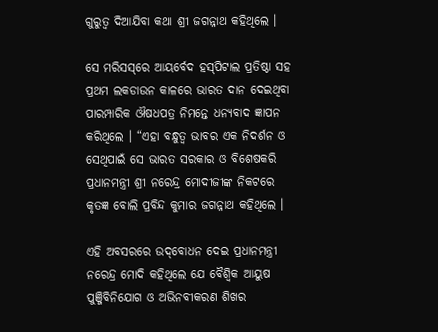ଗୁରୁତ୍ୱ ଦିଆଯିବା କଥା ଶ୍ରୀ ଜଗନ୍ନାଥ କହିଥିଲେ ।

ସେ ମରିସସ୍‌ରେ ଆୟର୍ବେଦ ହସ୍‌ପିଟାଲ ପ୍ରତିଷ୍ଠା ସହ ପ୍ରଥମ ଲକଡାଉନ କାଳରେ ଭାରତ ଦାନ ଦେଇଥିବା ପାରମ୍ପାରିକ ଔଷଧପତ୍ର ନିମନ୍ତେ ଧନ୍ୟବାଦ ଜ୍ଞାପନ କରିଥିଲେ । “ଏହା ବନ୍ଧୁତ୍ୱ ଭାବର ଏକ ନିଦର୍ଶନ ଓ ସେଥିପାଇଁ ସେ ଭାରତ ସରକାର ଓ ବିଶେଷକରି ପ୍ରଧାନମନ୍ତ୍ରୀ ଶ୍ରୀ ନରେନ୍ଦ୍ର ମୋଦୀଜୀଙ୍କ ନିକଟରେ କୃତଜ୍ଞ ବୋଲି ପ୍ରବିନ୍ଦ କୁମାର ଜଗନ୍ନାଥ କହିଥିଲେ ।

ଏହି ଅବସରରେ ଉଦ୍‌ବୋଧନ ଦେଇ ପ୍ରଧାନମନ୍ତ୍ରୀ ନରେନ୍ଦ୍ର ମୋଦି କହିଥିଲେ ଯେ ବୈଶ୍ୱିକ ଆୟୁଷ ପୁଞ୍ଜିବିନିଯୋଗ ଓ ଅଭିନବୀକରଣ ଶିଖର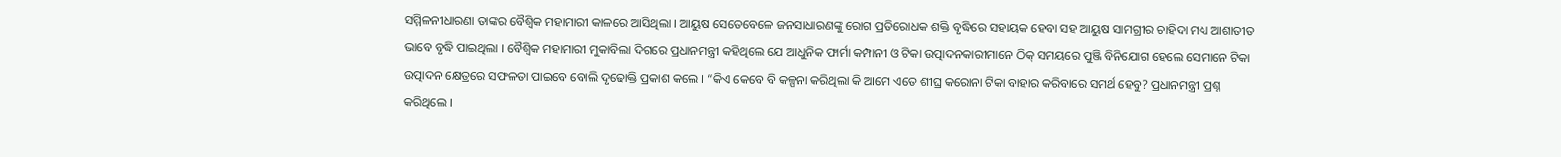ସମ୍ମିଳନୀଧାରଣା ତାଙ୍କର ବୈଶ୍ୱିକ ମହାମାରୀ କାଳରେ ଆସିଥିଲା । ଆୟୁଷ ସେତେବେଳେ ଜନସାଧାରଣଙ୍କୁ ରୋଗ ପ୍ରତିରୋଧକ ଶକ୍ତି ବୃଦ୍ଧିରେ ସହାୟକ ହେବା ସହ ଆୟୁଷ ସାମଗ୍ରୀର ଚାହିଦା ମଧ୍ୟ ଆଶାତୀତ ଭାବେ ବୃଦ୍ଧି ପାଇଥିଲା । ବୈଶ୍ୱିକ ମହାମାରୀ ମୁକାବିଲା ଦିଗରେ ପ୍ରଧାନମନ୍ତ୍ରୀ କହିଥିଲେ ଯେ ଆଧୁନିକ ଫାର୍ମା କମ୍ପାନୀ ଓ ଟିକା ଉତ୍ପାଦନକାରୀମାନେ ଠିକ୍ ସମୟରେ ପୁଞ୍ଜି ବିନିଯୋଗ ହେଲେ ସେମାନେ ଟିକା ଉତ୍ପାଦନ କ୍ଷେତ୍ରରେ ସଫଳତା ପାଇବେ ବୋଲି ଦୃଢୋକ୍ତି ପ୍ରକାଶ କଲେ । “କିଏ କେବେ ବି କଳ୍ପନା କରିଥିଲା କି ଆମେ ଏତେ ଶୀଘ୍ର କରୋନା ଟିକା ବାହାର କରିବାରେ ସମର୍ଥ ହେବୁ? ପ୍ରଧାନମନ୍ତ୍ରୀ ପ୍ରଶ୍ନ କରିଥିଲେ ।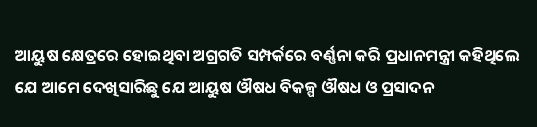ଆୟୁଷ କ୍ଷେତ୍ରରେ ହୋଇଥିବା ଅଗ୍ରଗତି ସମ୍ପର୍କରେ ବର୍ଣ୍ଣନା କରି ପ୍ରଧାନମନ୍ତ୍ରୀ କହିଥିଲେ ଯେ ଆମେ ଦେଖିସାରିଛୁ ଯେ ଆୟୁଷ ଔଷଧ ବିକଳ୍ପ ଔଷଧ ଓ ପ୍ରସାଦନ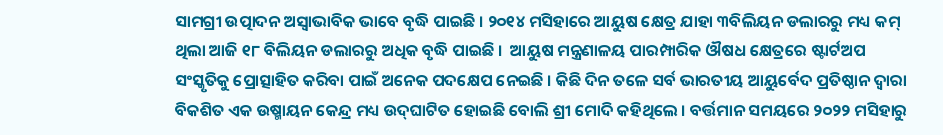ସାମଗ୍ରୀ ଉତ୍ପାଦନ ଅସ୍ୱାଭାବିକ ଭାବେ ବୃଦ୍ଧି ପାଇଛି । ୨୦୧୪ ମସିହାରେ ଆୟୁଷ କ୍ଷେତ୍ର ଯାହା ୩ବିଲିୟନ ଡଲାରରୁ ମଧ୍ୟ କମ୍ ଥିଲା ଆଜି ୧୮ ବିଲିୟନ ଡଲାରରୁ ଅଧିକ ବୃଦ୍ଧି ପାଇଛି ।  ଆୟୁଷ ମନ୍ତ୍ରଣାଳୟ ପାରମ୍ପାରିକ ଔଷଧ କ୍ଷେତ୍ରରେ ଷ୍ଟାର୍ଟଅପ ସଂସ୍କୃତିକୁ ପ୍ରୋତ୍ସାହିତ କରିବା ପାଇଁ ଅନେକ ପଦକ୍ଷେପ ନେଇଛି । କିଛି ଦିନ ତଳେ ସର୍ବ ଭାରତୀୟ ଆୟୁର୍ବେଦ ପ୍ରତିଷ୍ଠାନ ଦ୍ୱାରା ବିକଶିତ ଏକ ଉଷ୍ମାୟନ କେନ୍ଦ୍ର ମଧ୍ୟ ଉଦ୍‌ଘାଟିତ ହୋଇଛି ବୋଲି ଶ୍ରୀ ମୋଦି କହିଥିଲେ । ବର୍ତ୍ତମାନ ସମୟରେ ୨୦୨୨ ମସିହାରୁ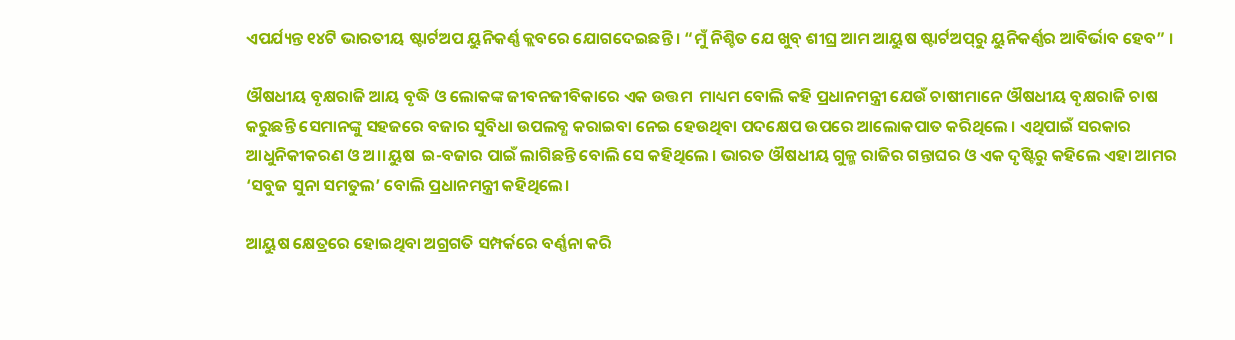ଏପର୍ଯ୍ୟନ୍ତ ୧୪ଟି ଭାରତୀୟ ଷ୍ଟାର୍ଟଅପ ୟୁନିକର୍ଣ୍ଣ କ୍ଲବରେ ଯୋଗଦେଇଛନ୍ତି । “ମୁଁ ନିଶ୍ଚିତ ଯେ ଖୁବ୍ ଶୀଘ୍ର ଆମ ଆୟୁଷ ଷ୍ଟାର୍ଟଅପ୍‌ରୁ ୟୁନିକର୍ଣ୍ଣର ଆବିର୍ଭାବ ହେବ” ।

ଔଷଧୀୟ ବୃକ୍ଷରାଜି ଆୟ ବୃଦ୍ଧି ଓ ଲୋକଙ୍କ ଜୀବନଜୀବିକାରେ ଏକ ଉତ୍ତମ  ମାଧ୍ୟମ ବୋଲି କହି ପ୍ରଧାନମନ୍ତ୍ରୀ ଯେଉଁ ଚାଷୀମାନେ ଔଷଧୀୟ ବୃକ୍ଷରାଜି ଚାଷ କରୁଛନ୍ତି ସେମାନଙ୍କୁ ସହଜରେ ବଜାର ସୁବିଧା ଉପଲବ୍ଧ କରାଇବା ନେଇ ହେଉଥିବା ପଦକ୍ଷେପ ଉପରେ ଆଲୋକପାତ କରିଥିଲେ । ଏଥିପାଇଁ ସରକାର ଆଧୁନିକୀକରଣ ଓ ଅ।।ୟୁଷ  ଇ-ବଜାର ପାଇଁ ଲାଗିଛନ୍ତି ବୋଲି ସେ କହିଥିଲେ । ଭାରତ ଔଷଧୀୟ ଗୁଳ୍ମ ରାଜିର ଗନ୍ତାଘର ଓ ଏକ ଦୃଷ୍ଟିରୁ କହିଲେ ଏହା ଆମର ‘ସବୁଜ ସୁନା ସମତୁଲ’ ବୋଲି ପ୍ରଧାନମନ୍ତ୍ରୀ କହିଥିଲେ।

ଆୟୁଷ କ୍ଷେତ୍ରରେ ହୋଇଥିବା ଅଗ୍ରଗତି ସମ୍ପର୍କରେ ବର୍ଣ୍ଣନା କରି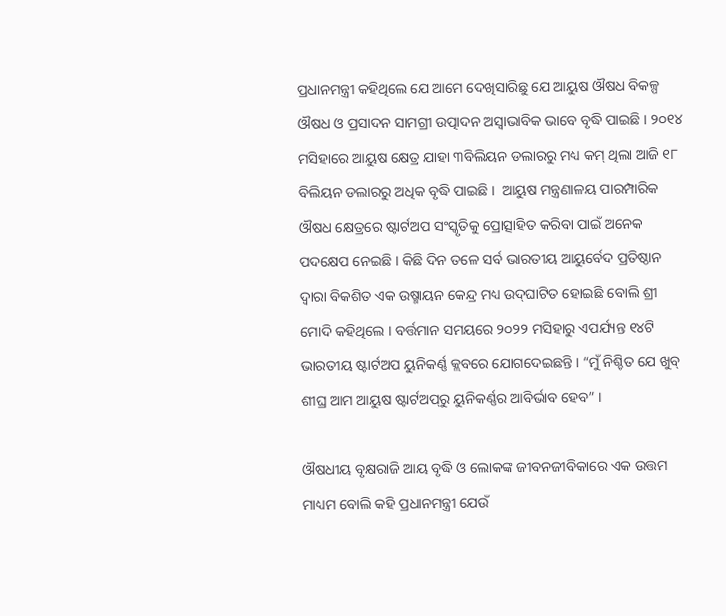ପ୍ରଧାନମନ୍ତ୍ରୀ କହିଥିଲେ ଯେ ଆମେ ଦେଖିସାରିଛୁ ଯେ ଆୟୁଷ ଔଷଧ ବିକଳ୍ପ ଔଷଧ ଓ ପ୍ରସାଦନ ସାମଗ୍ରୀ ଉତ୍ପାଦନ ଅସ୍ୱାଭାବିକ ଭାବେ ବୃଦ୍ଧି ପାଇଛି । ୨୦୧୪ ମସିହାରେ ଆୟୁଷ କ୍ଷେତ୍ର ଯାହା ୩ବିଲିୟନ ଡଲାରରୁ ମଧ୍ୟ କମ୍ ଥିଲା ଆଜି ୧୮ ବିଲିୟନ ଡଲାରରୁ ଅଧିକ ବୃଦ୍ଧି ପାଇଛି ।  ଆୟୁଷ ମନ୍ତ୍ରଣାଳୟ ପାରମ୍ପାରିକ ଔଷଧ କ୍ଷେତ୍ରରେ ଷ୍ଟାର୍ଟଅପ ସଂସ୍କୃତିକୁ ପ୍ରୋତ୍ସାହିତ କରିବା ପାଇଁ ଅନେକ ପଦକ୍ଷେପ ନେଇଛି । କିଛି ଦିନ ତଳେ ସର୍ବ ଭାରତୀୟ ଆୟୁର୍ବେଦ ପ୍ରତିଷ୍ଠାନ ଦ୍ୱାରା ବିକଶିତ ଏକ ଉଷ୍ମାୟନ କେନ୍ଦ୍ର ମଧ୍ୟ ଉଦ୍‌ଘାଟିତ ହୋଇଛି ବୋଲି ଶ୍ରୀ ମୋଦି କହିଥିଲେ । ବର୍ତ୍ତମାନ ସମୟରେ ୨୦୨୨ ମସିହାରୁ ଏପର୍ଯ୍ୟନ୍ତ ୧୪ଟି ଭାରତୀୟ ଷ୍ଟାର୍ଟଅପ ୟୁନିକର୍ଣ୍ଣ କ୍ଲବରେ ଯୋଗଦେଇଛନ୍ତି । “ମୁଁ ନିଶ୍ଚିତ ଯେ ଖୁବ୍ ଶୀଘ୍ର ଆମ ଆୟୁଷ ଷ୍ଟାର୍ଟଅପ୍‌ରୁ ୟୁନିକର୍ଣ୍ଣର ଆବିର୍ଭାବ ହେବ” ।

ଔଷଧୀୟ ବୃକ୍ଷରାଜି ଆୟ ବୃଦ୍ଧି ଓ ଲୋକଙ୍କ ଜୀବନଜୀବିକାରେ ଏକ ଉତ୍ତମ  ମାଧ୍ୟମ ବୋଲି କହି ପ୍ରଧାନମନ୍ତ୍ରୀ ଯେଉଁ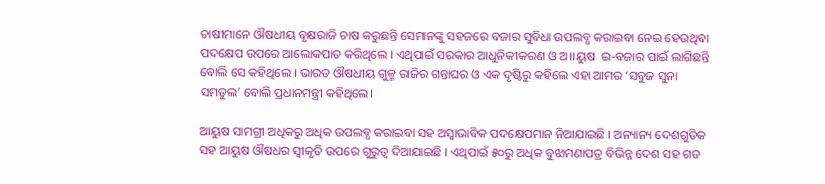ଚାଷୀମାନେ ଔଷଧୀୟ ବୃକ୍ଷରାଜି ଚାଷ କରୁଛନ୍ତି ସେମାନଙ୍କୁ ସହଜରେ ବଜାର ସୁବିଧା ଉପଲବ୍ଧ କରାଇବା ନେଇ ହେଉଥିବା ପଦକ୍ଷେପ ଉପରେ ଆଲୋକପାତ କରିଥିଲେ । ଏଥିପାଇଁ ସରକାର ଆଧୁନିକୀକରଣ ଓ ଅ।।ୟୁଷ  ଇ-ବଜାର ପାଇଁ ଲାଗିଛନ୍ତି ବୋଲି ସେ କହିଥିଲେ । ଭାରତ ଔଷଧୀୟ ଗୁଳ୍ମ ରାଜିର ଗନ୍ତାଘର ଓ ଏକ ଦୃଷ୍ଟିରୁ କହିଲେ ଏହା ଆମର ‘ସବୁଜ ସୁନା ସମତୁଲ’ ବୋଲି ପ୍ରଧାନମନ୍ତ୍ରୀ କହିଥିଲେ।

ଆୟୁଷ ସାମଗ୍ରୀ ଅଧିକରୁ ଅଧିକ ଉପଲବ୍ଧ କରାଇବା ସହ ଅସ୍ୱାଭାବିକ ପଦକ୍ଷେପମାନ ନିଆଯାଇଛି । ଅନ୍ୟାନ୍ୟ ଦେଶଗୁଡିକ ସହ ଆୟୁଷ ଔଷଧର ସ୍ୱୀକୃତି ଉପରେ ଗୁରୁତ୍ୱ ଦିଆଯାଇଛି । ଏଥିପାଇଁ ୫୦ରୁ ଅଧିକ ବୁଝାମଣାପତ୍ର ବିଭିନ୍ନ ଦେଶ ସହ ଗତ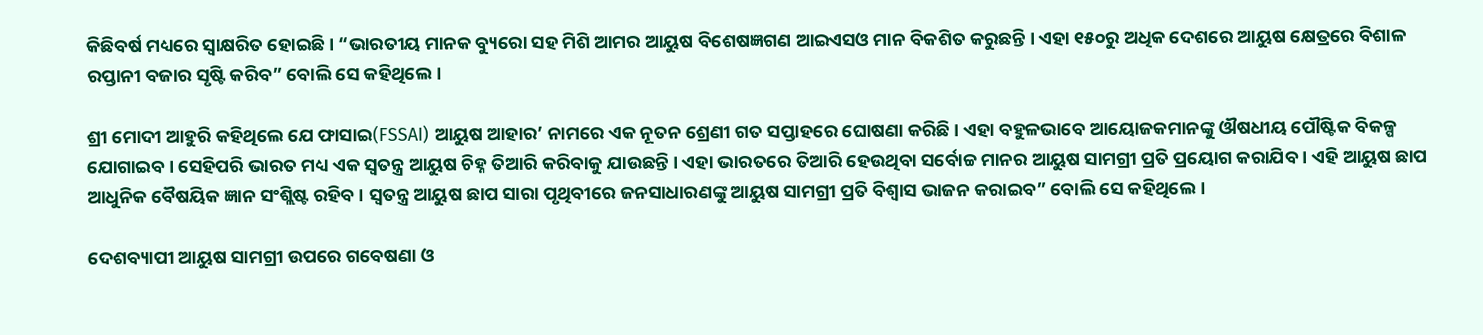କିଛିବର୍ଷ ମଧ୍ୟରେ ସ୍ୱାକ୍ଷରିତ ହୋଇଛି । “ଭାରତୀୟ ମାନକ ବ୍ୟୁରୋ ସହ ମିଶି ଆମର ଆୟୁଷ ବିଶେଷଜ୍ଞଗଣ ଆଇଏସଓ ମାନ ବିକଶିତ କରୁଛନ୍ତି । ଏହା ୧୫୦ରୁ ଅଧିକ ଦେଶରେ ଆୟୁଷ କ୍ଷେତ୍ରରେ ବିଶାଳ ରପ୍ତାନୀ ବଜାର ସୃଷ୍ଟି କରିବ” ବୋଲି ସେ କହିଥିଲେ ।

ଶ୍ରୀ ମୋଦୀ ଆହୁରି କହିଥିଲେ ଯେ ଫାସାଇ(FSSAI) ଆୟୁଷ ଆହାର’ ନାମରେ ଏକ ନୂତନ ଶ୍ରେଣୀ ଗତ ସପ୍ତାହରେ ଘୋଷଣା କରିଛି । ଏହା ବହୁଳଭାବେ ଆୟୋଜକମାନଙ୍କୁ ଔଷଧୀୟ ପୌଷ୍ଟିକ ବିକଳ୍ପ ଯୋଗାଇବ । ସେହିପରି ଭାରତ ମଧ୍ୟ ଏକ ସ୍ୱତନ୍ତ୍ର ଆୟୁଷ ଚିହ୍ନ ତିଆରି କରିବାକୁ ଯାଉଛନ୍ତି । ଏହା ଭାରତରେ ତିଆରି ହେଉଥିବା ସର୍ବୋଚ୍ଚ ମାନର ଆୟୁଷ ସାମଗ୍ରୀ ପ୍ରତି ପ୍ରୟୋଗ କରାଯିବ । ଏହି ଆୟୁଷ ଛାପ ଆଧୁନିକ ବୈଷୟିକ ଜ୍ଞାନ ସଂଶ୍ଲିଷ୍ଟ ରହିବ । ସ୍ୱତନ୍ତ୍ର ଆୟୁଷ ଛାପ ସାରା ପୃଥିବୀରେ ଜନସାଧାରଣଙ୍କୁ ଆୟୁଷ ସାମଗ୍ରୀ ପ୍ରତି ବିଶ୍ୱାସ ଭାଜନ କରାଇବ” ବୋଲି ସେ କହିଥିଲେ ।

ଦେଶବ୍ୟାପୀ ଆୟୁଷ ସାମଗ୍ରୀ ଉପରେ ଗବେଷଣା ଓ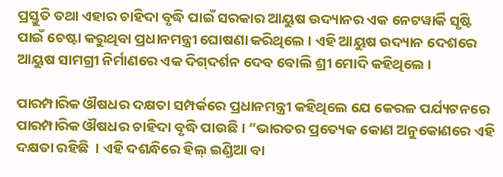ପ୍ରସ୍ତୁତି ତଥା ଏହାର ଚାହିଦା ବୃଦ୍ଧି ପାଇଁ ସରକାର ଆୟୁଷ ଉଦ୍ୟାନର ଏକ ନେଟୱାର୍କି ସୃଷ୍ଟି ପାଇଁ ଚେଷ୍ଟା କରୁଥିବା ପ୍ରଧାନମନ୍ତ୍ରୀ ଘୋଷଣା କରିଥିଲେ । ଏହି ଆୟୁଷ ଉଦ୍ୟାନ ଦେଶରେ ଆୟୁଷ ସାମଗ୍ରୀ ନିର୍ମାଣରେ ଏକ ଦିଗ୍‌ଦର୍ଶନ ଦେବ ବୋଲି ଶ୍ରୀ ମୋଦି କହିଥିଲେ ।

ପାରମ୍ପାରିକ ଔଷଧର ଦକ୍ଷତା ସମ୍ପର୍କରେ ପ୍ରଧାନମନ୍ତ୍ରୀ କହିଥିଲେ ଯେ କେରଳ ପର୍ଯ୍ୟଟନରେ ପାରମ୍ପାରିକ ଔଷଧର ଚାହିଦା ବୃଦ୍ଧି ପାଉଛି । “ଭାରତର ପ୍ରତ୍ୟେକ କୋଣ ଅନୁକୋଣରେ ଏହି ଦକ୍ଷତା ରହିଛି  । ଏହି ଦଶନ୍ଧିରେ ହିଲ୍ ଇଣ୍ଡିଆ ବା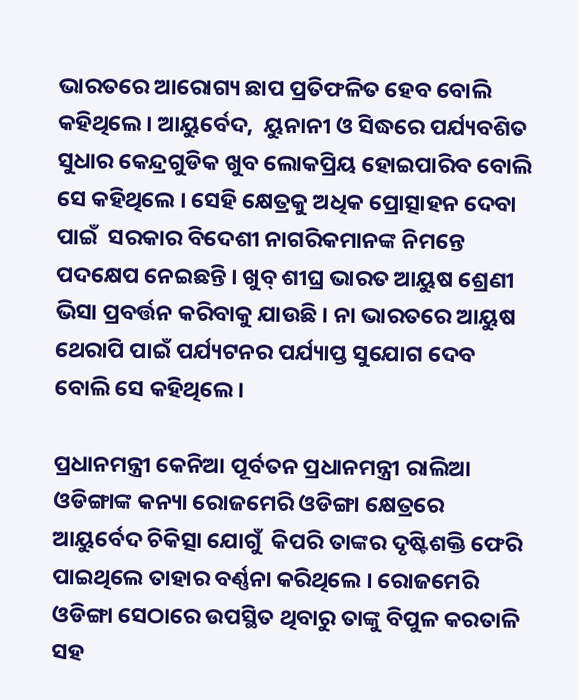ଭାରତରେ ଆରୋଗ୍ୟ ଛାପ ପ୍ରତିଫଳିତ ହେବ ବୋଲି କହିଥିଲେ । ଆୟୁର୍ବେଦ,  ୟୁନାନୀ ଓ ସିଦ୍ଧରେ ପର୍ଯ୍ୟବଶିତ ସୁଧାର କେନ୍ଦ୍ରଗୁଡିକ ଖୁବ ଲୋକପ୍ରିୟ ହୋଇପାରିବ ବୋଲି ସେ କହିଥିଲେ । ସେହି କ୍ଷେତ୍ରକୁ ଅଧିକ ପ୍ରୋତ୍ସାହନ ଦେବା ପାଇଁ  ସରକାର ବିଦେଶୀ ନାଗରିକମାନଙ୍କ ନିମନ୍ତେ ପଦକ୍ଷେପ ନେଇଛନ୍ତି । ଖୁବ୍ ଶୀଘ୍ର ଭାରତ ଆୟୁଷ ଶ୍ରେଣୀ ଭିସା ପ୍ରବର୍ତ୍ତନ କରିବାକୁ ଯାଉଛି । ନା ଭାରତରେ ଆୟୁଷ ଥେରାପି ପାଇଁ ପର୍ଯ୍ୟଟନର ପର୍ଯ୍ୟାପ୍ତ ସୁଯୋଗ ଦେବ ବୋଲି ସେ କହିଥିଲେ ।

ପ୍ରଧାନମନ୍ତ୍ରୀ କେନିଆ ପୂର୍ବତନ ପ୍ରଧାନମନ୍ତ୍ରୀ ରାଲିଆ ଓଡିଙ୍ଗାଙ୍କ କନ୍ୟା ରୋଜମେରି ଓଡିଙ୍ଗା କ୍ଷେତ୍ରରେ ଆୟୁର୍ବେଦ ଚିକିତ୍ସା ଯୋଗୁଁ  କିପରି ତାଙ୍କର ଦୃଷ୍ଟିଶକ୍ତି ଫେରି ପାଇଥିଲେ ତାହାର ବର୍ଣ୍ଣନା କରିଥିଲେ । ରୋଜମେରି ଓଡିଙ୍ଗା ସେଠାରେ ଉପସ୍ଥିତ ଥିବାରୁ ତାଙ୍କୁ ବିପୁଳ କରତାଳି ସହ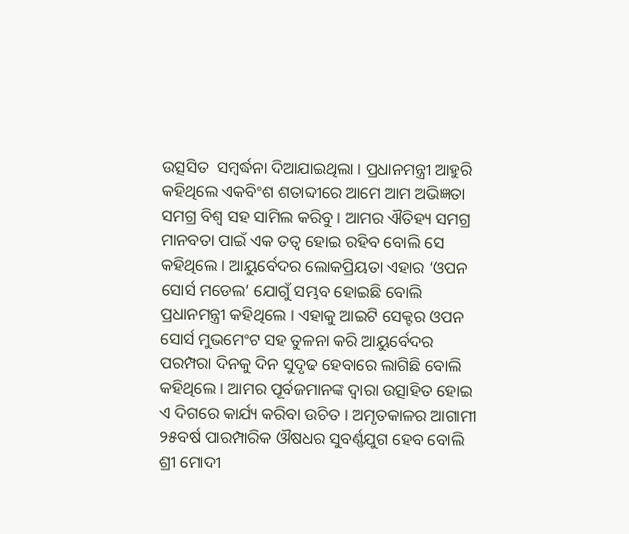ଉତ୍ସସିତ  ସମ୍ବର୍ଦ୍ଧନା ଦିଆଯାଇଥିଲା । ପ୍ରଧାନମନ୍ତ୍ରୀ ଆହୁରି କହିଥିଲେ ଏକବିଂଶ ଶତାବ୍ଦୀରେ ଆମେ ଆମ ଅଭିଜ୍ଞତା ସମଗ୍ର ବିଶ୍ୱ ସହ ସାମିଲ କରିବୁ । ଆମର ଐତିହ୍ୟ ସମଗ୍ର ମାନବତା ପାଇଁ ଏକ ତତ୍ୱ ହୋଇ ରହିବ ବୋଲି ସେ କହିଥିଲେ । ଆୟୁର୍ବେଦର ଲୋକପ୍ରିୟତା ଏହାର ‘ଓପନ ସୋର୍ସ ମଡେଲ’ ଯୋଗୁଁ ସମ୍ଭବ ହୋଇଛି ବୋଲି ପ୍ରଧାନମନ୍ତ୍ରୀ କହିଥିଲେ । ଏହାକୁ ଆଇଟି ସେକ୍ଟର ଓପନ ସୋର୍ସ ମୁଭମେଂଟ ସହ ତୁଳନା କରି ଆୟୁର୍ବେଦର ପରମ୍ପରା ଦିନକୁ ଦିନ ସୁଦୃଢ ହେବାରେ ଲାଗିଛି ବୋଲି କହିଥିଲେ । ଆମର ପୂର୍ବଜମାନଙ୍କ ଦ୍ୱାରା ଉତ୍ସାହିତ ହୋଇ ଏ ଦିଗରେ କାର୍ଯ୍ୟ କରିବା ଉଚିତ । ଅମୃତକାଳର ଆଗାମୀ ୨୫ବର୍ଷ ପାରମ୍ପାରିକ ଔଷଧର ସୁବର୍ଣ୍ଣଯୁଗ ହେବ ବୋଲି ଶ୍ରୀ ମୋଦୀ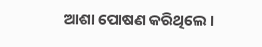ଆଶା ପୋଷଣ କରିଥିଲେ ।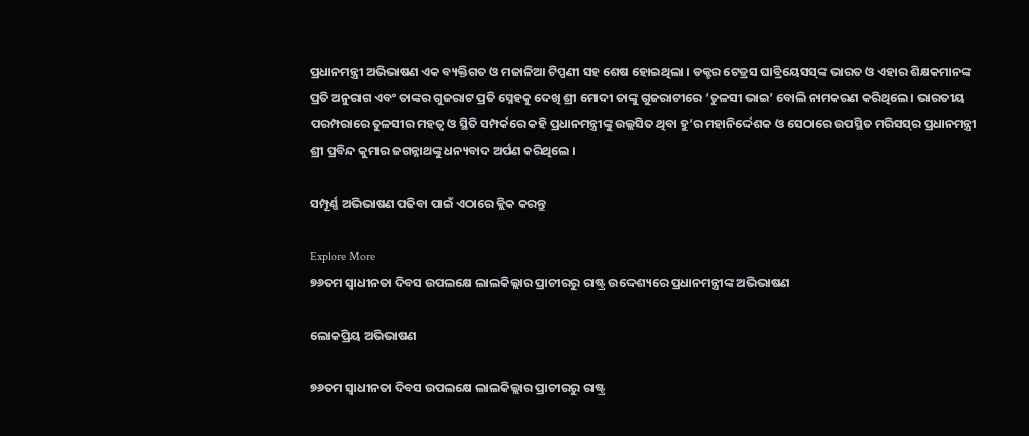ପ୍ରଧାନମନ୍ତ୍ରୀ ଅଭିଭାଷଣ ଏକ ବ୍ୟକ୍ତିଗତ ଓ ମଜାଳିଆ ଟିପ୍ପଣୀ ସହ ଶେଷ ହୋଇଥିଲା । ଡକ୍ଟର ଟେଡ୍ରସ ଘାବ୍ରିୟେସସ୍‌ଙ୍କ ଭାରତ ଓ ଏହାର ଶିକ୍ଷକମାନଙ୍କ ପ୍ରତି ଅନୁରାଗ ଏବଂ ତାଙ୍କର ଗୁଜରାଟ ପ୍ରତି ସ୍ନେହକୁ ଦେଖି ଶ୍ରୀ ମୋଦୀ ତାଙ୍କୁ ଗୁଜରାଟୀରେ ‘ତୁଳସୀ ଭାଇ’ ବୋଲି ନାମକରଣ କରିଥିଲେ । ଭାରତୀୟ ପରମ୍ପରାରେ ତୁଳସୀର ମହତ୍ୱ ଓ ସ୍ଥିତି ସମ୍ପର୍କରେ କହି ପ୍ରଧାନମନ୍ତ୍ରୀଙ୍କୁ ଉଲ୍ଲସିତ ‌ଥିବା ହୁ’ର ମହାନିର୍ଦ୍ଦେଶକ ଓ ସେଠାରେ ଉପସ୍ଥିତ ମରିସସ୍‌ର ପ୍ରଧାନମନ୍ତ୍ରୀ ଶ୍ରୀ ପ୍ରବିନ୍ଦ କୁମାର ଜଗନ୍ନାଥଙ୍କୁ ଧନ୍ୟବାଦ ଅର୍ପଣ କରିଥିଲେ ।

ସମ୍ପୂର୍ଣ୍ଣ ଅଭିଭାଷଣ ପଢିବା ପାଇଁ ଏଠାରେ କ୍ଲିକ କରନ୍ତୁ

Explore More
୭୬ତମ ସ୍ୱାଧୀନତା ଦିବସ ଉପଲକ୍ଷେ ଲାଲକିଲ୍ଲାର ପ୍ରାଚୀରରୁ ରାଷ୍ଟ୍ର ଉଦ୍ଦେଶ୍ୟରେ ପ୍ରଧାନମନ୍ତ୍ରୀଙ୍କ ଅଭିଭାଷଣ

ଲୋକପ୍ରିୟ ଅଭିଭାଷଣ

୭୬ତମ ସ୍ୱାଧୀନତା ଦିବସ ଉପଲକ୍ଷେ ଲାଲକିଲ୍ଲାର ପ୍ରାଚୀରରୁ ରାଷ୍ଟ୍ର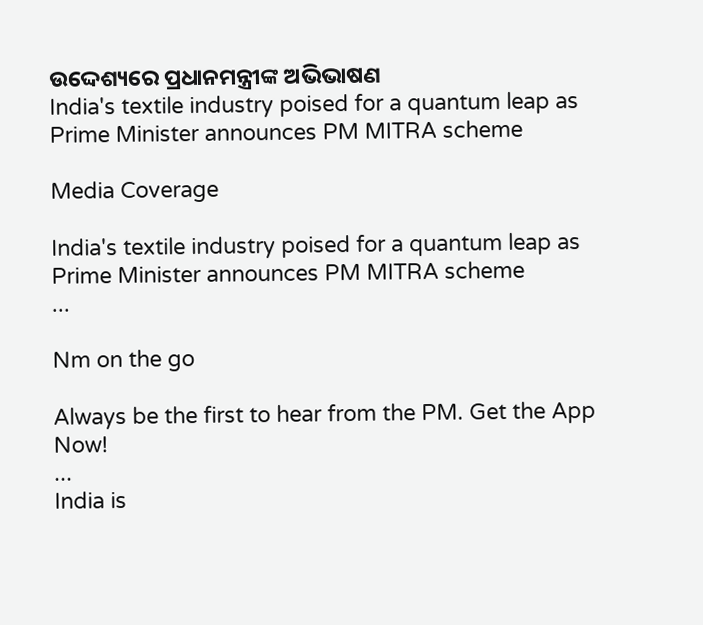ଉଦ୍ଦେଶ୍ୟରେ ପ୍ରଧାନମନ୍ତ୍ରୀଙ୍କ ଅଭିଭାଷଣ
India's textile industry poised for a quantum leap as Prime Minister announces PM MITRA scheme

Media Coverage

India's textile industry poised for a quantum leap as Prime Minister announces PM MITRA scheme
...

Nm on the go

Always be the first to hear from the PM. Get the App Now!
...
India is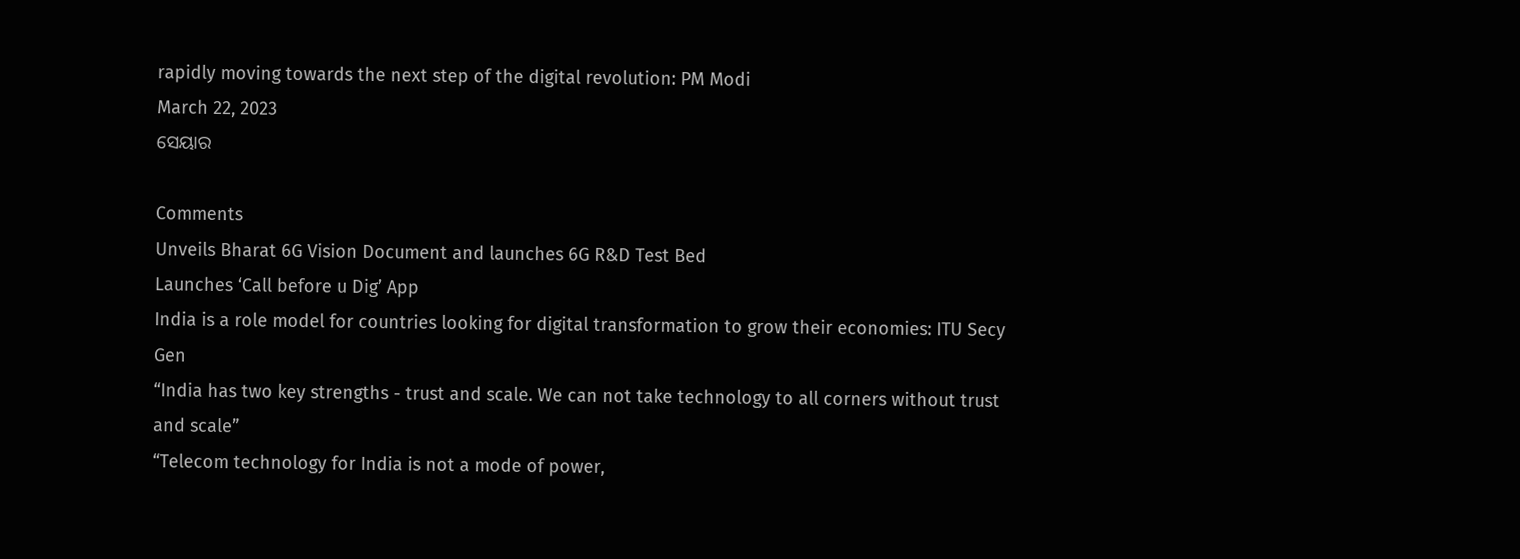rapidly moving towards the next step of the digital revolution: PM Modi
March 22, 2023
ସେୟାର

Comments
Unveils Bharat 6G Vision Document and launches 6G R&D Test Bed
Launches ‘Call before u Dig’ App
India is a role model for countries looking for digital transformation to grow their economies: ITU Secy Gen
“India has two key strengths - trust and scale. We can not take technology to all corners without trust and scale”
“Telecom technology for India is not a mode of power,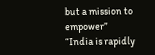but a mission to empower”
“India is rapidly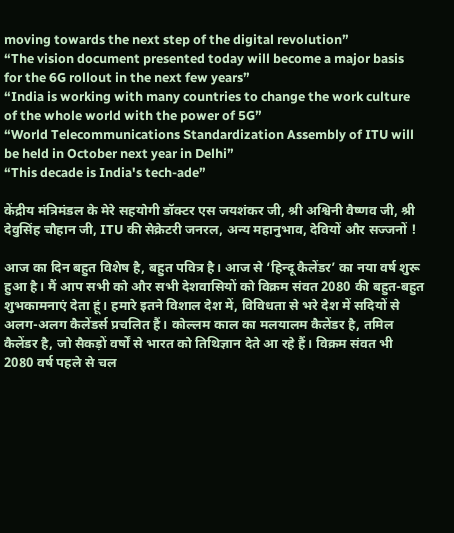moving towards the next step of the digital revolution”
“The vision document presented today will become a major basis for the 6G rollout in the next few years”
“India is working with many countries to change the work culture of the whole world with the power of 5G”
“World Telecommunications Standardization Assembly of ITU will be held in October next year in Delhi”
“This decade is India's tech-ade”

केंद्रीय मंत्रिमंडल के मेरे सहयोगी डॉक्टर एस जयशंकर जी, श्री अश्विनी वैष्णव जी, श्री देवुसिंह चौहान जी, ITU की सेक्रेटरी जनरल, अन्य महानुभाव, देवियों और सज्जनों !

आज का दिन बहुत विशेष है, बहुत पवित्र है। आज से ‘हिन्दू कैलेंडर’ का नया वर्ष शुरू हुआ है। मैं आप सभी को और सभी देशवासियों को विक्रम संवत 2080 की बहुत-बहुत शुभकामनाएं देता हूं। हमारे इतने विशाल देश में, विविधता से भरे देश में सदियों से अलग-अलग कैलेंडर्स प्रचलित हैं। कोल्लम काल का मलयालम कैलेंडर है, तमिल कैलेंडर है, जो सैकड़ों वर्षों से भारत को तिथिज्ञान देते आ रहे हैं। विक्रम संवत भी 2080 वर्ष पहले से चल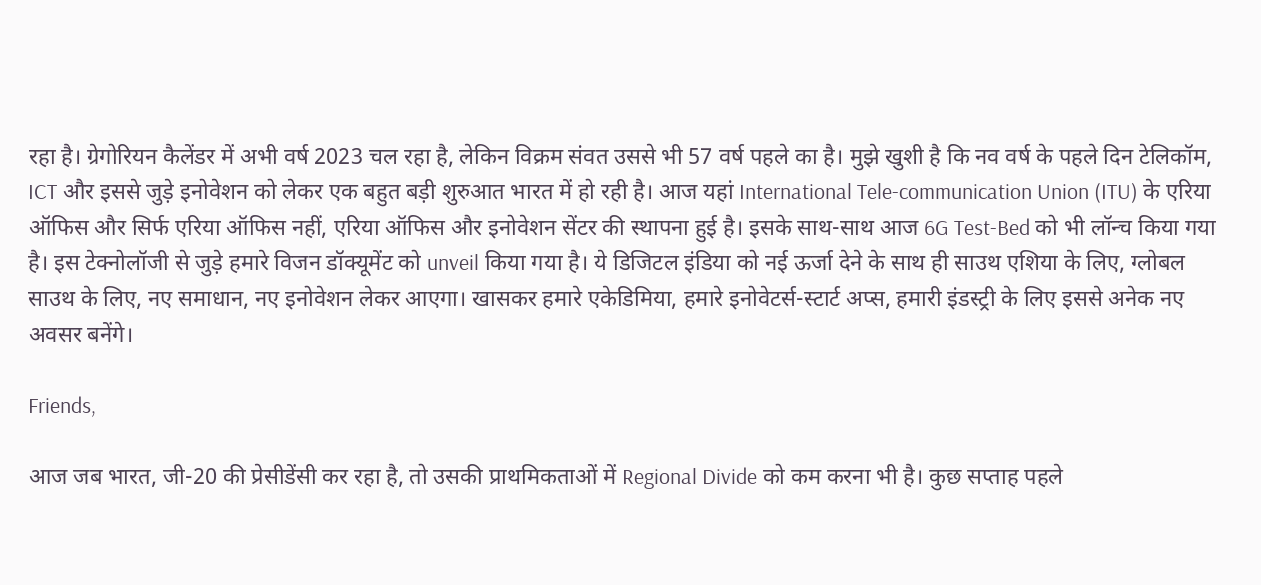रहा है। ग्रेगोरियन कैलेंडर में अभी वर्ष 2023 चल रहा है, लेकिन विक्रम संवत उससे भी 57 वर्ष पहले का है। मुझे खुशी है कि नव वर्ष के पहले दिन टेलिकॉम, ICT और इससे जुड़े इनोवेशन को लेकर एक बहुत बड़ी शुरुआत भारत में हो रही है। आज यहां International Tele-communication Union (ITU) के एरिया ऑफिस और सिर्फ एरिया ऑफिस नहीं, एरिया ऑफिस और इनोवेशन सेंटर की स्थापना हुई है। इसके साथ-साथ आज 6G Test-Bed को भी लॉन्च किया गया है। इस टेक्नोलॉजी से जुड़े हमारे विजन डॉक्यूमेंट को unveil किया गया है। ये डिजिटल इंडिया को नई ऊर्जा देने के साथ ही साउथ एशिया के लिए, ग्लोबल साउथ के लिए, नए समाधान, नए इनोवेशन लेकर आएगा। खासकर हमारे एकेडिमिया, हमारे इनोवेटर्स-स्टार्ट अप्स, हमारी इंडस्ट्री के लिए इससे अनेक नए अवसर बनेंगे।

Friends,

आज जब भारत, जी-20 की प्रेसीडेंसी कर रहा है, तो उसकी प्राथमिकताओं में Regional Divide को कम करना भी है। कुछ सप्ताह पहले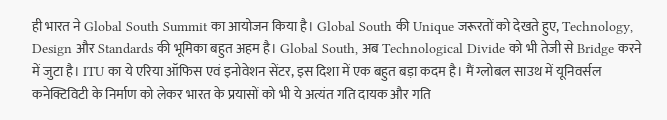ही भारत ने Global South Summit का आयोजन किया है। Global South की Unique जरूरतों को देखते हुए, Technology, Design और Standards की भूमिका बहुत अहम है। Global South, अब Technological Divide को भी तेजी से Bridge करने में जुटा है। ITU का ये एरिया ऑफिस एवं इनोवेशन सेंटर, इस दिशा में एक बहुत बड़ा कदम है। मैं ग्लोबल साउथ में यूनिवर्सल कनेक्टिविटी के निर्माण को लेकर भारत के प्रयासों को भी ये अत्यंत गति दायक और गति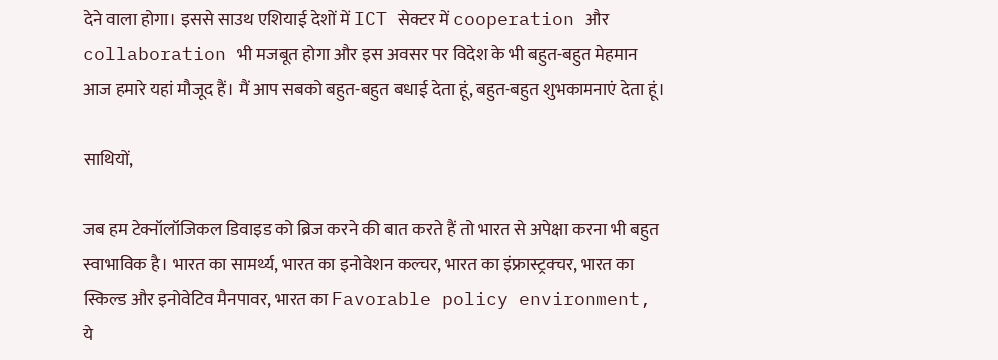देने वाला होगा। इससे साउथ एशियाई देशों में ICT सेक्टर में cooperation और collaboration भी मजबूत होगा और इस अवसर पर विदेश के भी बहुत-बहुत मेहमान आज हमारे यहां मौजूद हैं। मैं आप सबको बहुत-बहुत बधाई देता हूं, बहुत-बहुत शुभकामनाएं देता हूं।

साथियों,

जब हम टेक्नॉलॉजिकल डिवाइड को ब्रिज करने की बात करते हैं तो भारत से अपेक्षा करना भी बहुत स्वाभाविक है। भारत का सामर्थ्य, भारत का इनोवेशन कल्चर, भारत का इंफ्रास्ट्रक्चर, भारत का स्किल्ड और इनोवेटिव मैनपावर, भारत का Favorable policy environment, ये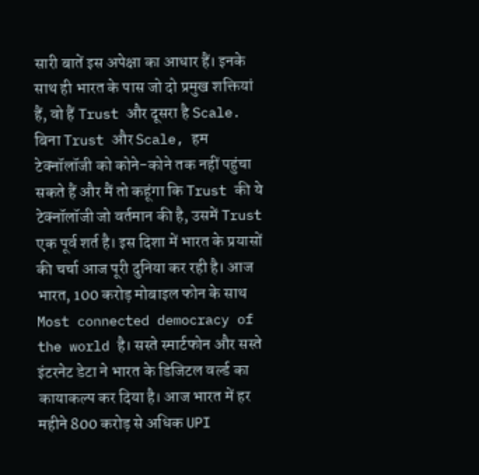सारी बातें इस अपेक्षा का आधार हैं। इनके साथ ही भारत के पास जो दो प्रमुख शक्तियां हैं, वो हैं Trust और दूसरा है Scale. बिना Trust और Scale, हम टेक्नॉलॉजी को कोने-कोने तक नहीं पहुंचा सकते हैं और मैं तो कहूंगा कि Trust की ये टेक्नॉलॉजी जो वर्तमान की है, उसमें Trust एक पूर्व शर्त है। इस दिशा में भारत के प्रयासों की चर्चा आज पूरी दुनिया कर रही है। आज भारत, 100 करोड़ मोबाइल फोन के साथ Most connected democracy of the world है। सस्ते स्मार्टफोन और सस्ते इंटरनेट डेटा ने भारत के डिजिटल वर्ल्ड का कायाकल्प कर दिया है। आज भारत में हर महीने 800 करोड़ से अधिक UPI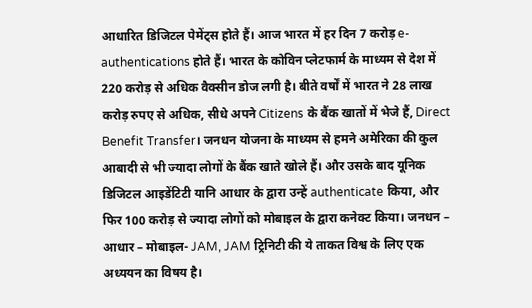आधारित डिजिटल पेमेंट्स होते हैं। आज भारत में हर दिन 7 करोड़ e-authentications होते हैं। भारत के कोविन प्लेटफार्म के माध्यम से देश में 220 करोड़ से अधिक वैक्सीन डोज लगी है। बीते वर्षों में भारत ने 28 लाख करोड़ रुपए से अधिक, सीधे अपने Citizens के बैंक खातों में भेजे हैं, Direct Benefit Transfer। जनधन योजना के माध्यम से हमने अमेरिका की कुल आबादी से भी ज्यादा लोगों के बैंक खाते खोले हैं। और उसके बाद यूनिक डिजिटल आइडेंटिटी यानि आधार के द्वारा उन्हें authenticate किया, और फिर 100 करोड़ से ज्यादा लोगों को मोबाइल के द्वारा कनेक्ट किया। जनधन – आधार – मोबाइल- JAM, JAM ट्रिनिटी की ये ताकत विश्व के लिए एक अध्ययन का विषय है।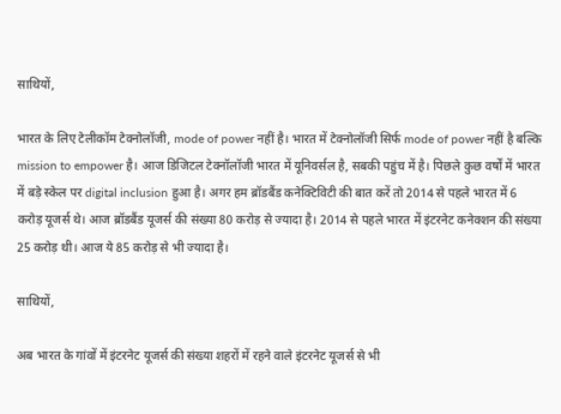साथियों,

भारत के लिए टेलीकॉम टेक्नोलॉजी, mode of power नहीं है। भारत में टेक्नोलॉजी सिर्फ mode of power नहीं है बल्कि mission to empower है। आज डिजिटल टेक्नॉलॉजी भारत में यूनिवर्सल है, सबकी पहुंच में है। पिछले कुछ वर्षों में भारत में बड़े स्केल पर digital inclusion हुआ है। अगर हम ब्रॉडबैंड कनेक्टिविटी की बात करें तो 2014 से पहले भारत में 6 करोड़ यूजर्स थे। आज ब्रॉडबैंड यूजर्स की संख्या 80 करोड़ से ज्यादा है। 2014 से पहले भारत में इंटरनेट कनेक्शन की संख्या 25 करोड़ थी। आज ये 85 करोड़ से भी ज्यादा है।

साथियों,

अब भारत के गांवों में इंटरनेट यूजर्स की संख्या शहरों में रहने वाले इंटरनेट यूजर्स से भी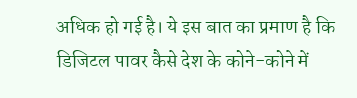अधिक हो गई है। ये इस बात का प्रमाण है कि डिजिटल पावर कैसे देश के कोने-कोने में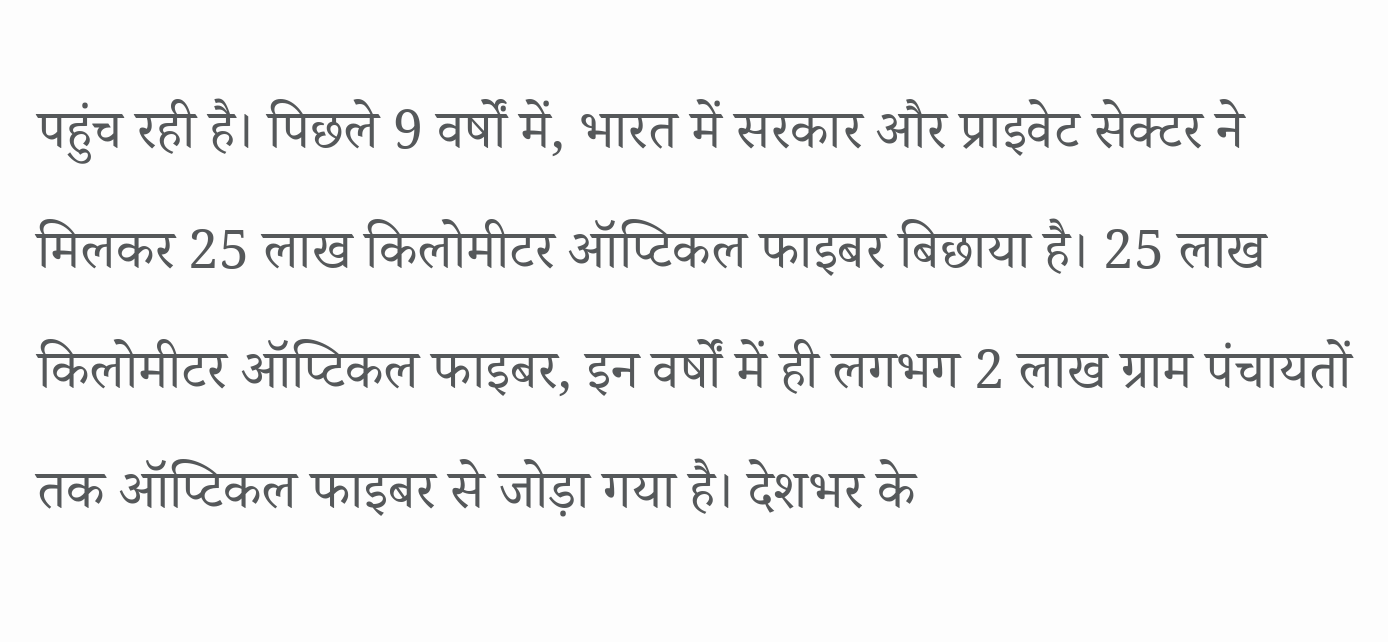पहुंच रही है। पिछले 9 वर्षों में, भारत में सरकार और प्राइवेट सेक्टर ने मिलकर 25 लाख किलोमीटर ऑप्टिकल फाइबर बिछाया है। 25 लाख किलोमीटर ऑप्टिकल फाइबर, इन वर्षों में ही लगभग 2 लाख ग्राम पंचायतों तक ऑप्टिकल फाइबर से जोड़ा गया है। देशभर के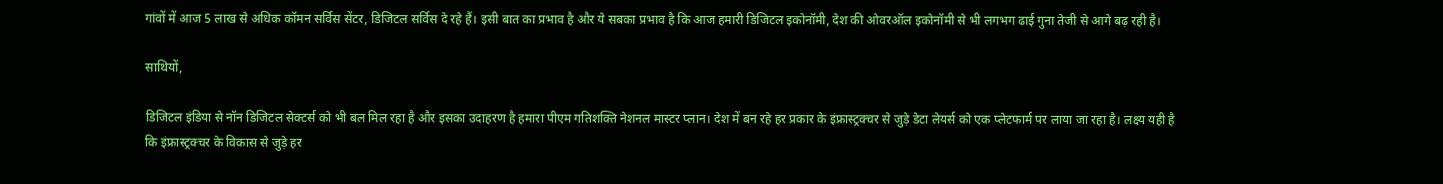गांवों में आज 5 लाख से अधिक कॉमन सर्विस सेंटर, डिजिटल सर्विस दे रहे हैं। इसी बात का प्रभाव है और ये सबका प्रभाव है कि आज हमारी डिजिटल इकोनॉमी, देश की ओवरऑल इकोनॉमी से भी लगभग ढाई गुना तेजी से आगे बढ़ रही है।

साथियों,

डिजिटल इंडिया से नॉन डिजिटल सेक्टर्स को भी बल मिल रहा है और इसका उदाहरण है हमारा पीएम गतिशक्ति नेशनल मास्टर प्लान। देश में बन रहे हर प्रकार के इंफ्रास्ट्रक्चर से जुड़े डेटा लेयर्स को एक प्लेटफार्म पर लाया जा रहा है। लक्ष्य यही है कि इंफ्रास्ट्रक्चर के विकास से जुड़े हर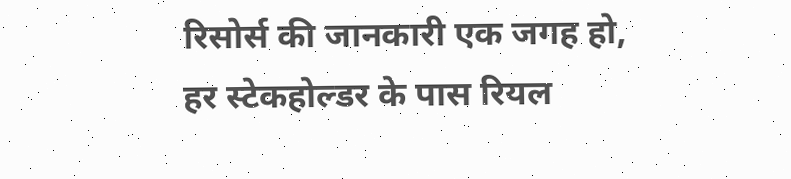रिसोर्स की जानकारी एक जगह हो, हर स्टेकहोल्डर के पास रियल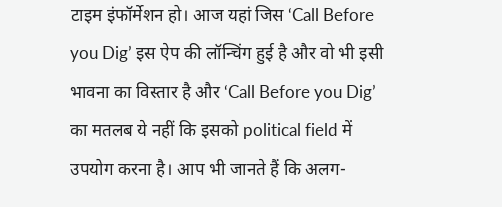टाइम इंफॉर्मेशन हो। आज यहां जिस ‘Call Before you Dig’ इस ऐप की लॉन्चिंग हुई है और वो भी इसी भावना का विस्तार है और ‘Call Before you Dig’ का मतलब ये नहीं कि इसको political field में उपयोग करना है। आप भी जानते हैं कि अलग-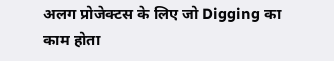अलग प्रोजेक्टस के लिए जो Digging का काम होता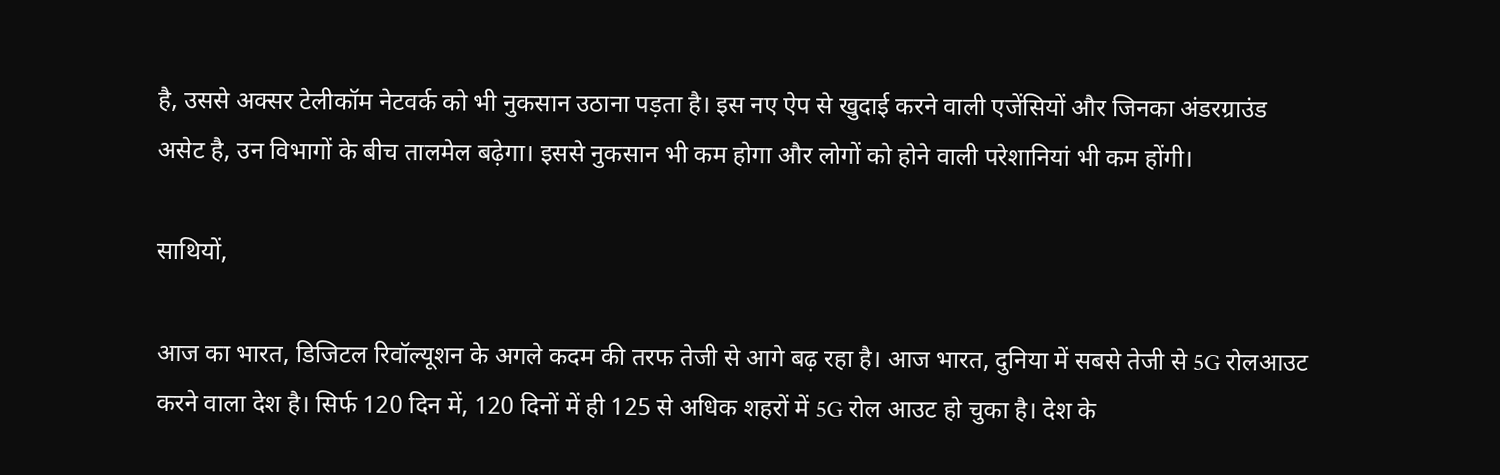है, उससे अक्सर टेलीकॉम नेटवर्क को भी नुकसान उठाना पड़ता है। इस नए ऐप से खुदाई करने वाली एजेंसियों और जिनका अंडरग्राउंड असेट है, उन विभागों के बीच तालमेल बढ़ेगा। इससे नुकसान भी कम होगा और लोगों को होने वाली परेशानियां भी कम होंगी।

साथियों,

आज का भारत, डिजिटल रिवॉल्यूशन के अगले कदम की तरफ तेजी से आगे बढ़ रहा है। आज भारत, दुनिया में सबसे तेजी से 5G रोलआउट करने वाला देश है। सिर्फ 120 दिन में, 120 दिनों में ही 125 से अधिक शहरों में 5G रोल आउट हो चुका है। देश के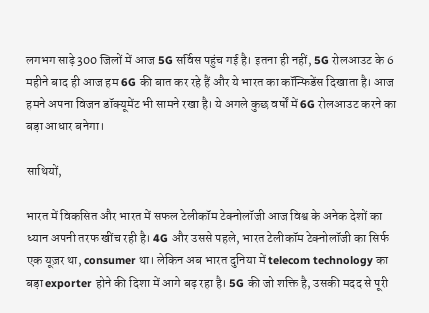लगभग साढ़े 300 जिलों में आज 5G सर्विस पहुंच गई है। इतना ही नहीं, 5G रोलआउट के 6 महीने बाद ही आज हम 6G की बात कर रहे हैं और ये भारत का कॉन्फिडेंस दिखाता है। आज हमने अपना विजन डॉक्यूमेंट भी सामने रखा है। ये अगले कुछ वर्षों में 6G रोलआउट करने का बड़ा आधार बनेगा।

साथियों,

भारत में विकसित और भारत में सफल टेलीकॉम टेक्नोलॉजी आज विश्व के अनेक देशों का ध्यान अपनी तरफ खींच रही है। 4G और उससे पहले, भारत टेलीकॉम टेक्नोलॉजी का सिर्फ एक यूज़र था, consumer था। लेकिन अब भारत दुनिया में telecom technology का बड़ा exporter होने की दिशा में आगे बढ़ रहा है। 5G की जो शक्ति है, उसकी मदद से पूरी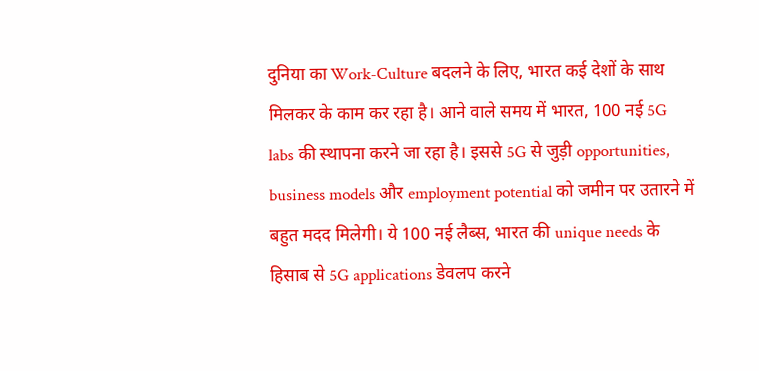दुनिया का Work-Culture बदलने के लिए, भारत कई देशों के साथ मिलकर के काम कर रहा है। आने वाले समय में भारत, 100 नई 5G labs की स्थापना करने जा रहा है। इससे 5G से जुड़ी opportunities, business models और employment potential को जमीन पर उतारने में बहुत मदद मिलेगी। ये 100 नई लैब्स, भारत की unique needs के हिसाब से 5G applications डेवलप करने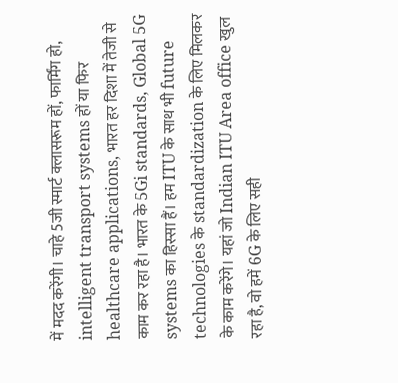में मदद करेंगी। चाहे 5जी स्मार्ट क्लासरूम हों, फार्मिंग हो, intelligent transport systems हों या फिर healthcare applications, भारत हर दिशा में तेजी से काम कर रहा है। भारत के 5Gi standards, Global 5G systems का हिस्सा हैं। हम ITU के साथ भी future technologies के standardization के लिए मिलकर के काम करेंगे। यहां जो Indian ITU Area office खुल रहा है, वो हमें 6G के लिए सही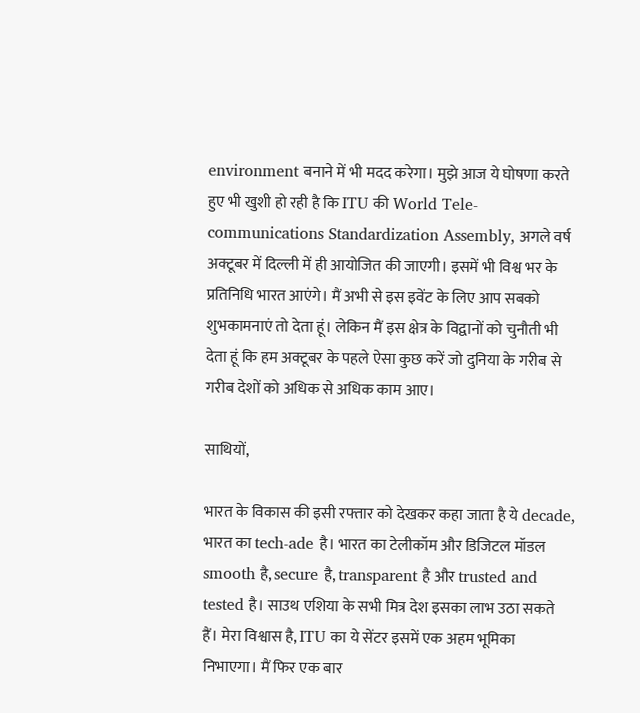environment बनाने में भी मदद करेगा। मुझे आज ये घोषणा करते हुए भी खुशी हो रही है कि ITU की World Tele-communications Standardization Assembly, अगले वर्ष अक्टूबर में दिल्ली में ही आयोजित की जाएगी। इसमें भी विश्व भर के प्रतिनिधि भारत आएंगे। मैं अभी से इस इवेंट के लिए आप सबको शुभकामनाएं तो देता हूं। लेकिन मैं इस क्षेत्र के विद्वानों को चुनौती भी देता हूं कि हम अक्टूबर के पहले ऐसा कुछ करें जो दुनिया के गरीब से गरीब देशों को अधिक से अधिक काम आए।

साथियों,

भारत के विकास की इसी रफ्तार को देखकर कहा जाता है ये decade, भारत का tech-ade है। भारत का टेलीकॉम और डिजिटल मॉडल smooth है, secure है, transparent है और trusted and tested है। साउथ एशिया के सभी मित्र देश इसका लाभ उठा सकते हैं। मेरा विश्वास है, ITU का ये सेंटर इसमें एक अहम भूमिका निभाएगा। मैं फिर एक बार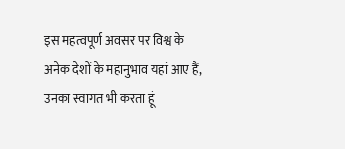इस महत्वपूर्ण अवसर पर विश्व के अनेक देशों के महानुभाव यहां आए हैं, उनका स्वागत भी करता हूं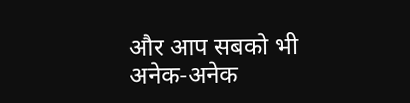और आप सबको भी अनेक-अनेक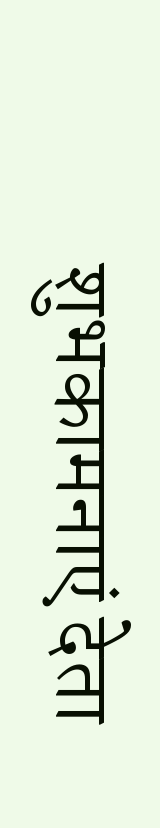शुभकामनाएं देता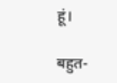हूं।

बहुत-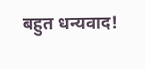बहुत धन्यवाद!